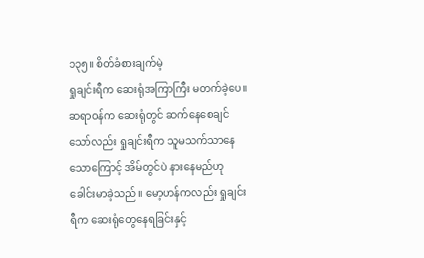၁၃၅။ စိတ်ခံစားချက်မဲ့
ရှုချင်းရီက ဆေးရုံအကြာကြီး မတက်ခဲ့ပေ။ ဆရာဝန်က ဆေးရုံတွင် ဆက်နေစေချင်သော်လည်း ရှုချင်းရီက သူမသက်သာနေသောကြောင့် အိမ်တွင်ပဲ နားနေမည်ဟု ခေါင်းမာခဲ့သည်။ မော့ဟန်ကလည်း ရှုချင်းရီက ဆေးရုံတွေနေရခြင်းနှင့်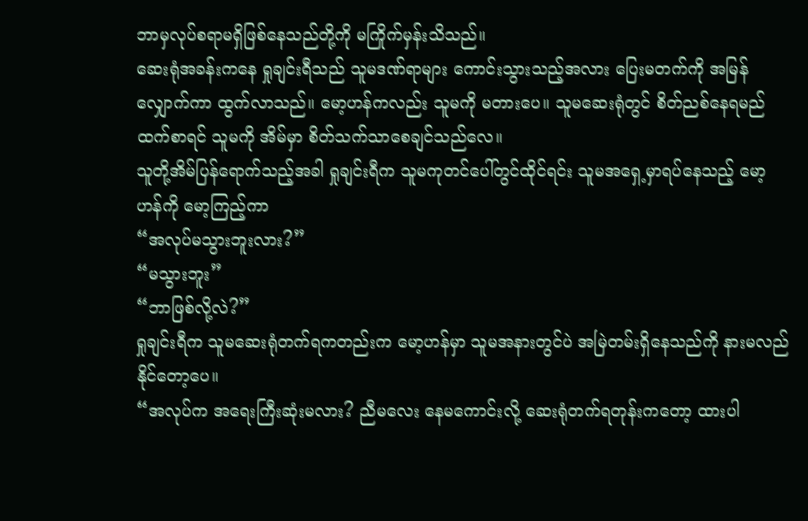ဘာမှလုပ်စရာမရှိဖြစ်နေသည်တို့ကို မကြိုက်မှန်းသိသည်။
ဆေးရုံအခန်းကနေ ရှုချင်းရီသည် သူမဒဏ်ရာများ ကောင်းသွားသည့်အလား ပြေးမတက်ကို အမြန်လျှောက်ကာ ထွက်လာသည်။ မော့ဟန်ကလည်း သူမကို မတားပေ။ သူမဆေးရုံတွင် စိတ်ညစ်နေရမည်ထက်စာရင် သူမကို အိမ်မှာ စိတ်သက်သာစေချင်သည်လေ။
သူတို့အိမ်ပြန်ရောက်သည့်အခါ ရှုချင်းရီက သူမကုတင်ပေါ်တွင်ထိုင်ရင်း သူမအရှေ့မှာရပ်နေသည့် မော့ဟန်ကို မော့ကြည့်ကာ
“အလုပ်မသွားဘူးလား?”
“မသွားဘူး”
“ဘာဖြစ်လို့လဲ?”
ရှုချင်းရီက သူမဆေးရုံတက်ရကတည်းက မော့ဟန်မှာ သူမအနားတွင်ပဲ အမြဲတမ်းရှိနေသည်ကို နားမလည်နိုင်တော့ပေ။
“အလုပ်က အရေးကြီးဆုံးမလား? ညီမလေး နေမကောင်းလို့ ဆေးရုံတက်ရတုန်းကတော့ ထားပါ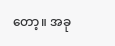တော့။ အခု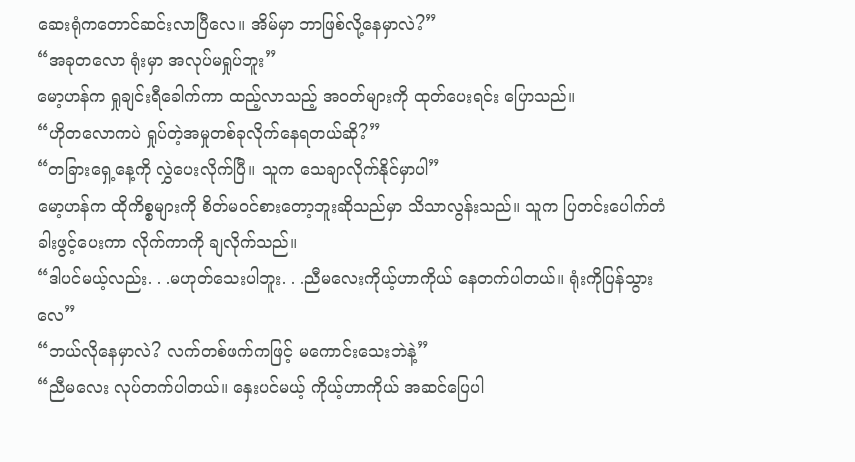ဆေးရုံကတောင်ဆင်းလာပြီလေ။ အိမ်မှာ ဘာဖြစ်လို့နေမှာလဲ?”
“အခုတလော ရုံးမှာ အလုပ်မရှုပ်ဘူး”
မော့ဟန်က ရှုချင်းရီခေါက်ကာ ထည့်လာသည့် အဝတ်များကို ထုတ်ပေးရင်း ပြောသည်။
“ဟိုတလောကပဲ ရှုပ်တဲ့အမှုတစ်ခုလိုက်နေရတယ်ဆို?”
“တခြားရှေ့နေ့ကို လွှဲပေးလိုက်ပြီ။ သူက သေချာလိုက်နိုင်မှာပါ”
မော့ဟန်က ထိုကိစ္စများကို စိတ်မဝင်စားတော့ဘူးဆိုသည်မှာ သိသာလွန်းသည်။ သူက ပြတင်းပေါက်တံခါးဖွင့်ပေးကာ လိုက်ကာကို ချလိုက်သည်။
“ဒါပင်မယ့်လည်း. . .မဟုတ်သေးပါဘူး. . .ညီမလေးကိုယ့်ဟာကိုယ် နေတက်ပါတယ်။ ရုံးကိုပြန်သွားလေ”
“ဘယ်လိုနေမှာလဲ? လက်တစ်ဖက်ကဖြင့် မကောင်းသေးဘဲနဲ့”
“ညီမလေး လုပ်တက်ပါတယ်။ နှေးပင်မယ့် ကိုယ့်ဟာကိုယ် အဆင်ပြေပါ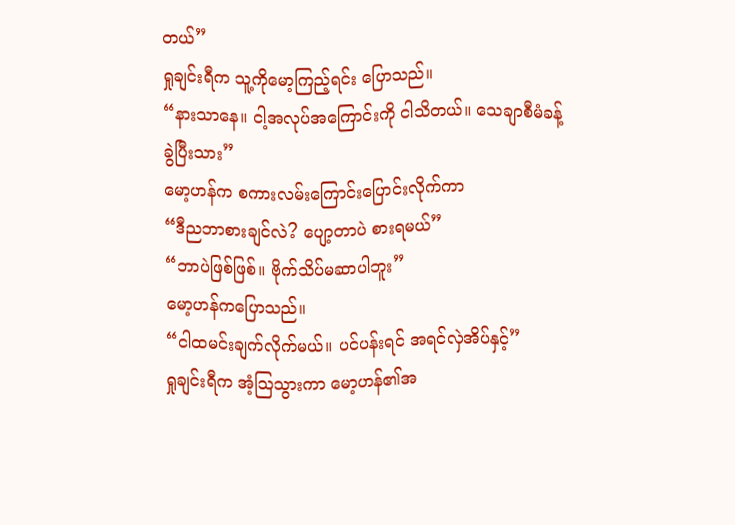တယ်”
ရှုချင်းရီက သူ့ကိုမော့ကြည့်ရင်း ပြောသည်။
“နားသာနေ။ ငါ့အလုပ်အကြောင်းကို ငါသိတယ်။ သေချာစီမံခန့်ခွဲပြီးသား”
မော့ဟန်က စကားလမ်းကြောင်းပြောင်းလိုက်ကာ
“ဒီညဘာစားချင်လဲ? ပျော့တာပဲ စားရမယ်”
“ဘာပဲဖြစ်ဖြစ်။ ဗိုက်သိပ်မဆာပါဘူး”
မော့ဟန်ကပြောသည်။
“ငါထမင်းချက်လိုက်မယ်။ ပင်ပန်းရင် အရင်လှဲအိပ်နှင့်”
ရှုချင်းရီက အံ့သြသွားကာ မော့ဟန်၏အ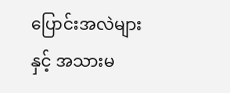ပြောင်းအလဲများနှင့် အသားမ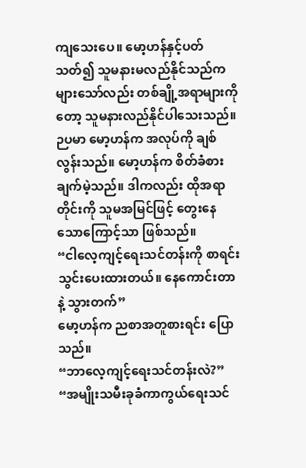ကျသေးပေ။ မော့ဟန်နှင့်ပတ်သတ်၍ သူမနားမလည်နိုင်သည်က များသော်လည်း တစ်ချို့အရာများကိုတော့ သူမနားလည်နိုင်ပါသေးသည်။ ဉပမာ မော့ဟန်က အလုပ်ကို ချစ်လွန်းသည်။ မော့ဟန်က စိတ်ခံစားချက်မဲ့သည်။ ဒါကလည်း ထိုအရာတိုင်းကို သူမအမြင်ဖြင့် တွေးနေသောကြောင့်သာ ဖြစ်သည်။
“ငါလေ့ကျင့်ရေးသင်တန်းကို စာရင်းသွင်းပေးထားတယ်။ နေကောင်းတာနဲ့ သွားတက်”
မော့ဟန်က ညစာအတူစားရင်း ပြောသည်။
“ဘာလေ့ကျင့်ရေးသင်တန်းလဲ?”
“အမျိုးသမီးခုခံကာကွယ်ရေးသင်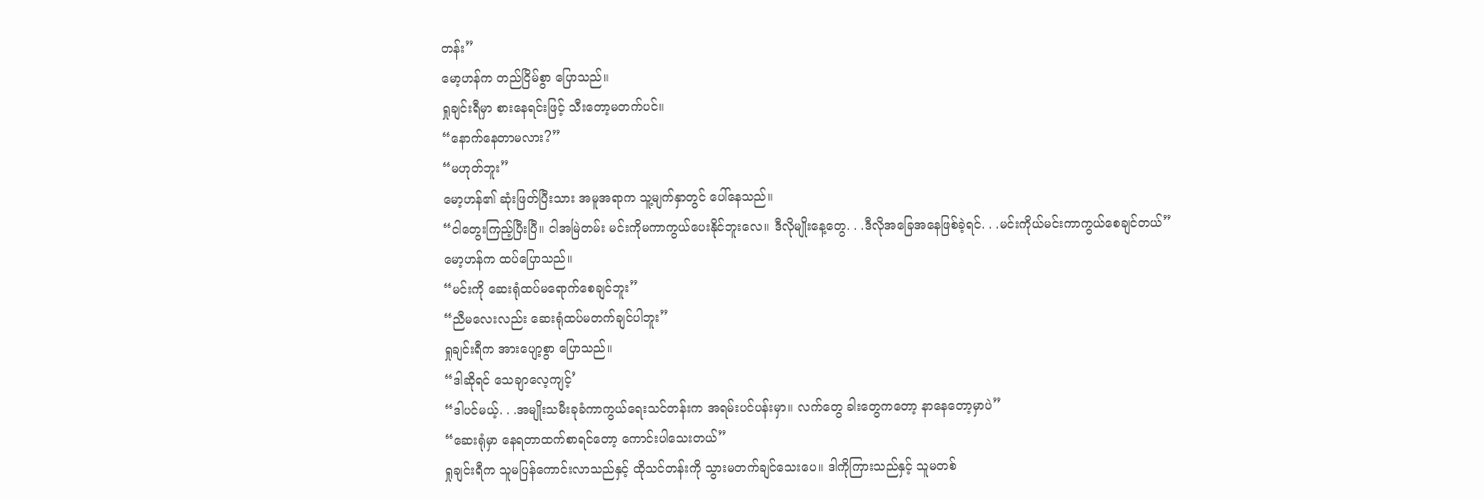တန်း”
မော့ဟန်က တည်ငြိမ်စွာ ပြောသည်။
ရှုချင်းရီမှာ စားနေရင်းဖြင့် သီးတော့မတက်ပင်။
“နောက်နေတာမလား?”
“မဟုတ်ဘူး”
မော့ဟန်၏ ဆုံးဖြတ်ပြီးသား အမူအရာက သူ့မျက်နှာတွင် ပေါ်နေသည်။
“ငါတွေးကြည့်ပြီးပြီ။ ငါအမြဲတမ်း မင်းကိုမကာကွယ်ပေးနိုင်ဘူးလေ။ ဒီလိုမျိုးနေ့တွေ. . .ဒီလိုအခြေအနေဖြစ်ခဲ့ရင်. . .မင်းကိုယ်မင်းကာကွယ်စေချင်တယ်”
မော့ဟန်က ထပ်ပြောသည်။
“မင်းကို ဆေးရုံထပ်မရောက်စေချင်ဘူး”
“ညီမလေးလည်း ဆေးရုံထပ်မတက်ချင်ပါဘူး”
ရှုချင်းရီက အားပျော့စွာ ပြောသည်။
“ဒါဆိုရင် သေချာလေ့ကျင့်’
“ဒါပင်မယ့်. . .အမျိုးသမီးခုခံကာကွယ်ရေးသင်တန်းက အရမ်းပင်ပန်းမှာ။ လက်တွေ ခါးတွေကတော့ နာနေတော့မှာပဲ”
“ဆေးရုံမှာ နေရတာထက်စာရင်တော့ ကောင်းပါသေးတယ်”
ရှုချင်းရီက သူမပြန်ကောင်းလာသည်နှင့် ထိုသင်တန်းကို သွားမတက်ချင်သေးပေ။ ဒါကိုကြားသည်နှင့် သူမတစ်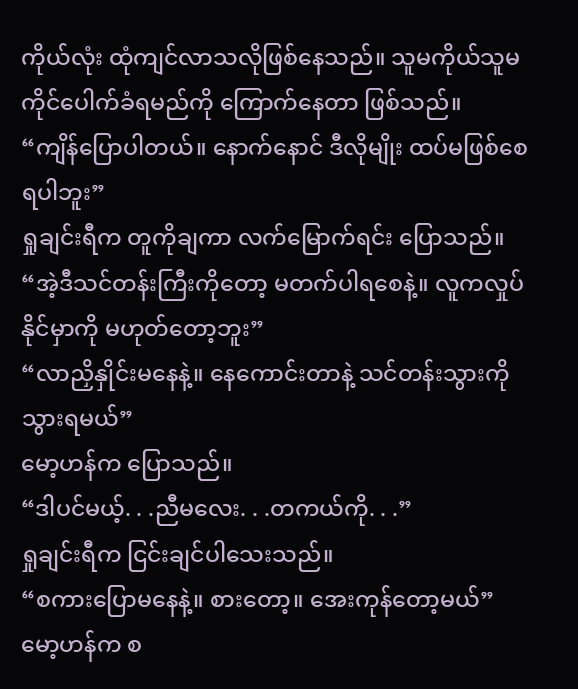ကိုယ်လုံး ထုံကျင်လာသလိုဖြစ်နေသည်။ သူမကိုယ်သူမ ကိုင်ပေါက်ခံရမည်ကို ကြောက်နေတာ ဖြစ်သည်။
“ကျိန်ပြောပါတယ်။ နောက်နောင် ဒီလိုမျိုး ထပ်မဖြစ်စေရပါဘူး”
ရှုချင်းရီက တူကိုချကာ လက်မြောက်ရင်း ပြောသည်။
“အဲ့ဒီသင်တန်းကြီးကိုတော့ မတက်ပါရစေနဲ့။ လူကလှုပ်နိုင်မှာကို မဟုတ်တော့ဘူး”
“လာညှိနှိုင်းမနေနဲ့။ နေကောင်းတာနဲ့ သင်တန်းသွားကို သွားရမယ်”
မော့ဟန်က ပြောသည်။
“ဒါပင်မယ့်. . .ညီမလေး. . .တကယ်ကို. . .”
ရှုချင်းရီက ငြင်းချင်ပါသေးသည်။
“စကားပြောမနေနဲ့။ စားတော့။ အေးကုန်တော့မယ်”
မော့ဟန်က စ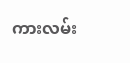ကားလမ်း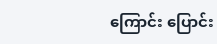ကြောင်း ပြောင်း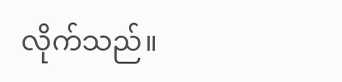လိုက်သည်။